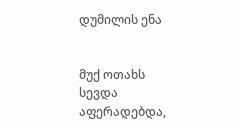დუმილის ენა


მუქ ოთახს სევდა აფერადებდა,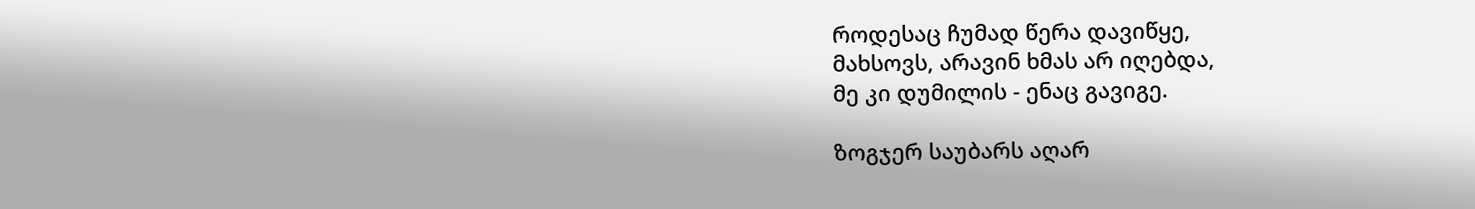როდესაც ჩუმად წერა დავიწყე,
მახსოვს, არავინ ხმას არ იღებდა,
მე კი დუმილის - ენაც გავიგე.

ზოგჯერ საუბარს აღარ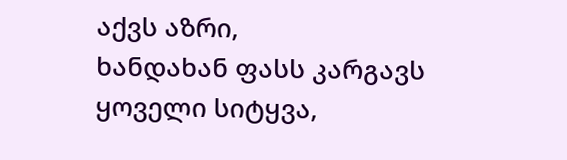აქვს აზრი,
ხანდახან ფასს კარგავს ყოველი სიტყვა,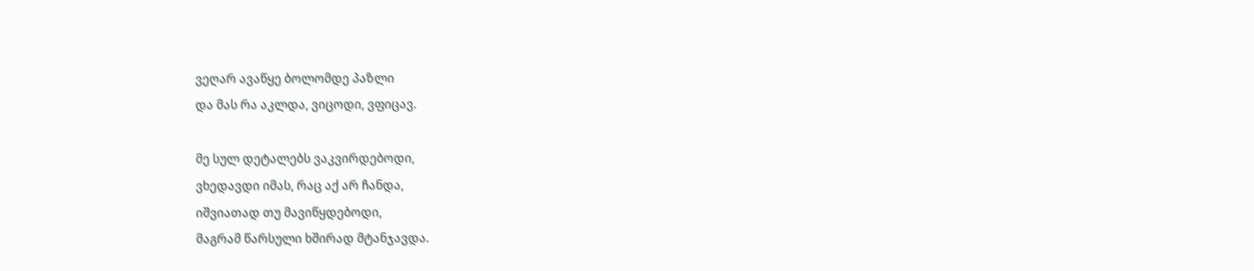ვეღარ ავაწყე ბოლომდე პაზლი
და მას რა აკლდა, ვიცოდი, ვფიცავ.

მე სულ დეტალებს ვაკვირდებოდი,
ვხედავდი იმას, რაც აქ არ ჩანდა,
იშვიათად თუ მავიწყდებოდი,
მაგრამ წარსული ხშირად მტანჯავდა.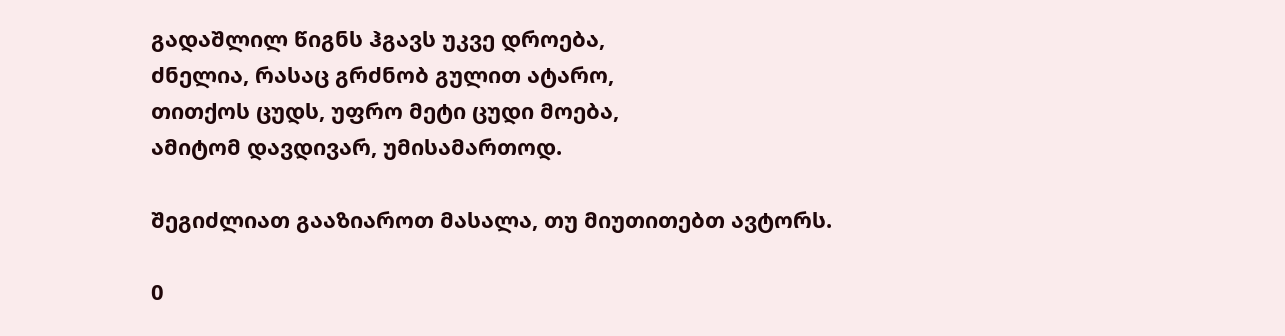გადაშლილ წიგნს ჰგავს უკვე დროება,
ძნელია, რასაც გრძნობ გულით ატარო,
თითქოს ცუდს, უფრო მეტი ცუდი მოება,
ამიტომ დავდივარ, უმისამართოდ.

შეგიძლიათ გააზიაროთ მასალა, თუ მიუთითებთ ავტორს.

0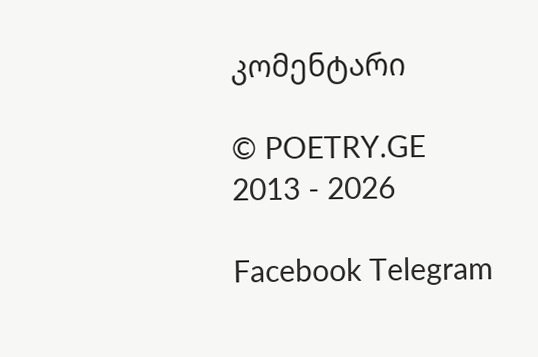კომენტარი

© POETRY.GE 2013 - 2026

Facebook Telegram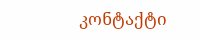კონტაქტი